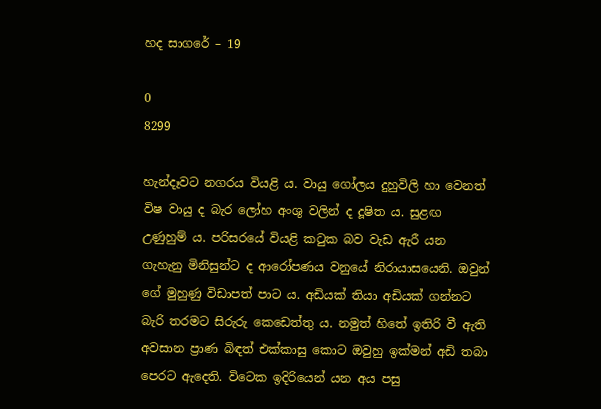හද සාගරේ – 19

0
8299

හැන්දෑවට නගරය වියළි ය. වායු ගෝලය දුහුවිලි හා වෙනත් විෂ වායු ද බැර ලෝහ අංශු වලින් ද දූෂිත ය. සුළඟ උණුහුම් ය. පරිසරයේ වියළි කටුක බව වැඩ ඇරී යන ගැහැනු මිනිසුන්ට ද ආරෝපණය වනුයේ නිරායාසයෙනි. ඔවුන් ගේ මුහුණු විඩාපත් පාට ය. අඩියක් තියා අඩියක් ගන්නට බැරි තරමට සිරුරු කෙඩෙත්තු ය. නමුත් හිතේ ඉතිරි වී ඇති අවසාන ප්‍රාණ බිඳත් එක්කාසු කොට ඔවුහු ඉක්මන් අඩි තබා පෙරට ඇදෙති. විටෙක ඉදිරියෙන් යන අය පසු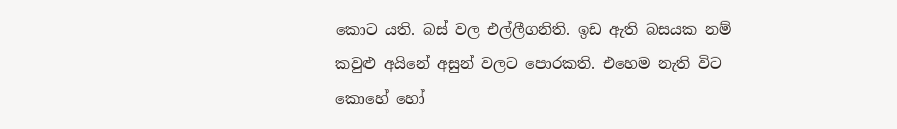කොට යති. බස් වල එල්ලීගනිති. ඉඩ ඇති බසයක නම් කවුළු අයිනේ අසුන් වලට පොරකති. එහෙම නැති විට කොහේ හෝ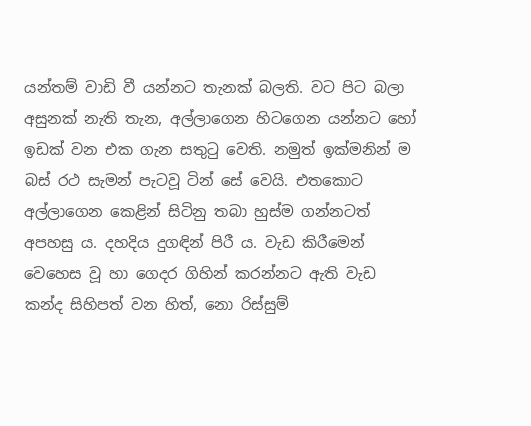යන්තම් වාඩි වී යන්නට තැනක් බලති. වට පිට බලා අසුනක් නැති තැන, අල්ලාගෙන හිටගෙන යන්නට හෝ ඉඩක් වන එක ගැන සතුටු වෙති. නමුත් ඉක්මනින් ම බස් රථ සැමන් පැටවූ ටින් සේ වෙයි. එතකොට අල්ලාගෙන කෙළින් සිටිනු තබා හුස්ම ගන්නටත් අපහසු ය. දහදිය දුගඳින් පිරී ය. වැඩ කිරීමෙන් වෙහෙස වූ හා ගෙදර ගිහින් කරන්නට ඇති වැඩ කන්ද සිහිපත් වන හිත්, නො රිස්සුම්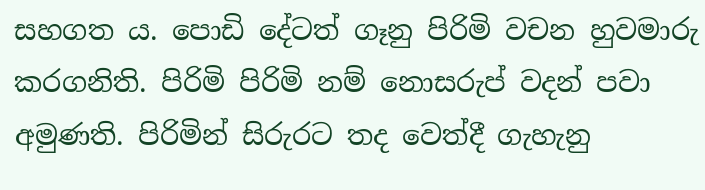සහගත ය. පොඩි දේටත් ගෑනු පිරිමි වචන හුවමාරු කරගනිති. පිරිමි පිරිමි නම් නොසරුප් වදන් පවා අමුණති. පිරිමින් සිරුරට තද වෙත්දී ගැහැනු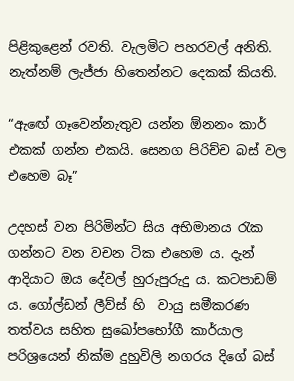පිළිකුළෙන් රවති. වැලමිට පහරවල් අනිති. නැත්නම් ලැජ්ජා හිතෙන්නට දෙකක් කියති.

“ඇඟේ ගෑවෙන්නැතුව යන්න ඕනනං කාර් එකක් ගන්න එකයි. සෙනග පිරිච්ච බස් වල එහෙම බෑ”

උදහස් වන පිරිමින්ට සිය අභිමානය රැක ගන්නට වන වචන ටික එහෙම ය. දැන් ආදියාට ඔය දේවල් හුරුපුරුදු ය. කටපාඩම් ය. ගෝල්ඩන් ලීව්ස් හි  වායු සමීකරණ තත්වය සහිත සුඛෝපභෝගී කාර්යාල පරිශ්‍රයෙන් නික්ම දුහුවිලි නගරය දිගේ බස්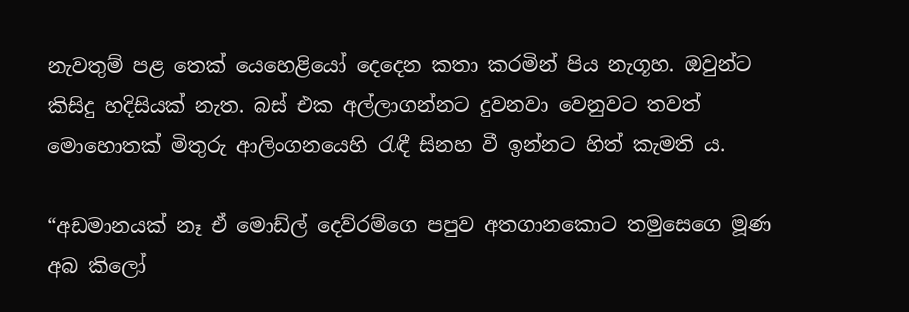නැවතුම් පළ තෙක් යෙහෙළියෝ දෙදෙන කතා කරමින් පිය නැගූහ. ඔවුන්ට කිසිදු හදිසියක් නැත. බස් එක අල්ලාගන්නට දුවනවා වෙනුවට තවත් මොහොතක් මිතුරු ආලිංගනයෙහි රැඳී සිනහ වී ඉන්නට හිත් කැමති ය.

“අඩමානයක් නෑ ඒ මොඩ්ල් දෙව්රම්ගෙ පපුව අතගානකොට තමුසෙගෙ මූණ අබ කිලෝ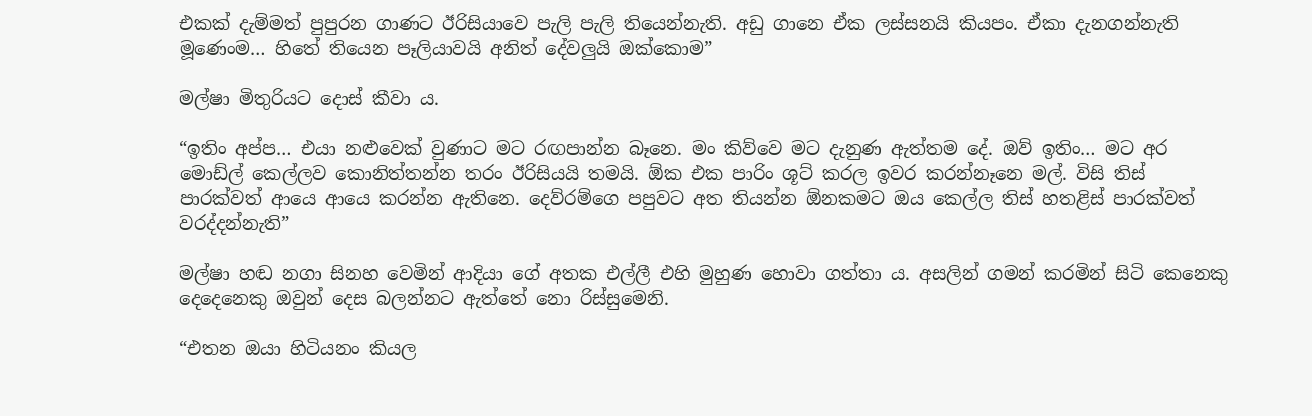එකක් දැම්මත් පුපුරන ගාණට ඊරිසියාවෙ පැලි පැලි තියෙන්නැති. අඩු ගානෙ ඒක ලස්සනයි කියපං. ඒකා දැනගන්නැති මූණෙංම… හිතේ තියෙන පෑලියාවයි අනිත් දේවලුයි ඔක්කොම”

මල්ෂා මිතුරියට දොස් කීවා ය.

“ඉතිං අප්ප… එයා නළුවෙක් වුණාට මට රඟපාන්න බෑනෙ. මං කිව්වෙ මට දැනුණ ඇත්තම දේ. ඔව් ඉතිං… මට අර මොඩ්ල් කෙල්ලව කොනිත්තන්න තරං ඊරිසියයි තමයි. ඕක එක පාරිං ශූට් කරල ඉවර කරන්නෑනෙ මල්. විසි තිස් පාරක්වත් ආයෙ ආයෙ කරන්න ඇතිනෙ. දෙව්රම්ගෙ පපුවට අත තියන්න ඕනකමට ඔය කෙල්ල තිස් හතළිස් පාරක්වත් වරද්දන්නැති”

මල්ෂා හඬ නගා සිනහ වෙමින් ආදියා ගේ අතක එල්ලී එහි මුහුණ හොවා ගත්තා ය. අසලින් ගමන් කරමින් සිටි කෙනෙකු දෙදෙනෙකු ඔවුන් දෙස බලන්නට ඇත්තේ නො රිස්සුමෙනි.

“එතන ඔයා හිටියනං කියල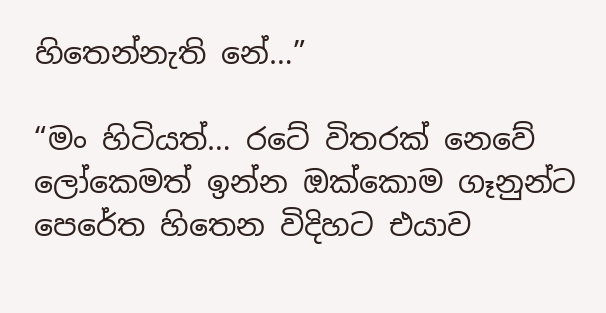හිතෙන්නැති නේ…”

“මං හිටියත්… රටේ විතරක් නෙවේ ලෝකෙමත් ඉන්න ඔක්කොම ගෑනුන්ට පෙරේත හිතෙන විදිහට එයාව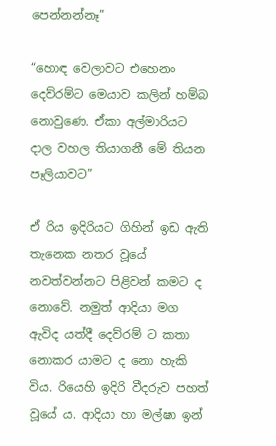පෙන්නන්නෑ”

“හොඳ වෙලාවට එහෙනං දෙව්රම්ට මෙයාව කලින් හම්බ නොවුණෙ. ඒකා අල්මාරියට දාල වහල තියාගනී මේ තියන පෑලියාවට”

ඒ රිය ඉදිරියට ගිහින් ඉඩ ඇති තැනෙක නතර වූයේ නවත්වන්නට පිළිවන් කමට ද නොවේ. නමුත් ආදියා මග ඇවිද යත්දී දෙව්රම් ට කතා නොකර යාමට ද නො හැකි විය. රියෙහි ඉදිරි වීදරුව පහත් වූයේ ය. ආදියා හා මල්ෂා ඉන්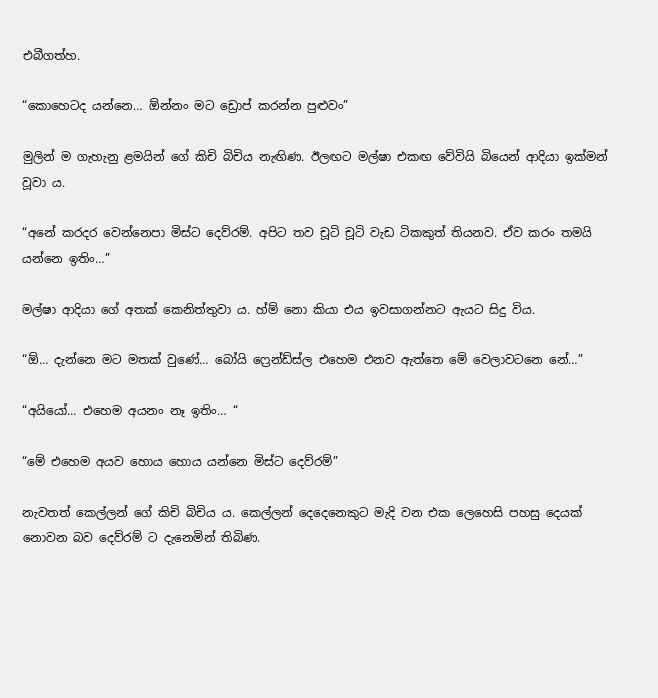එබීගත්හ.

“කොහෙටද යන්නෙ… ඕන්නං මට ඩ්‍රොප් කරන්න පුළුවං”

මුලින් ම ගැහැනු ළමයින් ගේ කිචි බිචිය නැඟිණ. ඊලඟට මල්ෂා එකඟ වේවියි බියෙන් ආදියා ඉක්මන් වූවා ය.

“අනේ කරදර වෙන්නෙපා මිස්ට දෙව්රම්. අපිට තව චූටි චූටි වැඩ ටිකකුත් තියනව. ඒව කරං තමයි යන්නෙ ඉතිං…”

මල්ෂා ආදියා ගේ අතක් කෙනිත්තුවා ය. හ්ම් නො කියා එය ඉවසාගන්නට ඇයට සිදු විය.

“ඕ… දැන්නෙ මට මතක් වුණේ… බෝයි ෆ්‍රෙන්ඩ්ස්ල එහෙම එනව ඇත්තෙ මේ වෙලාවටනෙ නේ…”

“අයියෝ… එහෙම අයනං නෑ ඉතිං… “

“මේ එහෙම අයව හොය හොය යන්නෙ මිස්ට දෙව්රම්”

නැවතත් කෙල්ලන් ගේ කිචි බිචිය ය. කෙල්ලන් දෙදෙනෙකුට මැදි වන එක ලෙහෙසි පහසු දෙයක් නොවන බව දෙව්රම් ට දැනෙමින් තිබිණ.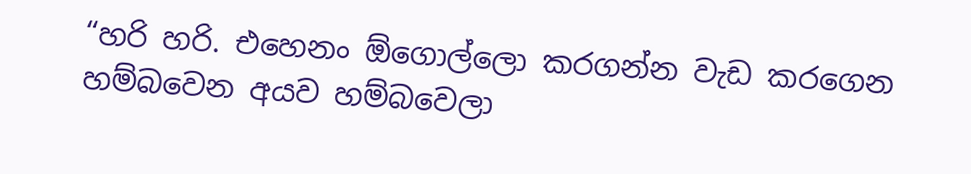“හරි හරි. එහෙනං ඕගොල්ලො කරගන්න වැඩ කරගෙන හම්බවෙන අයව හම්බවෙලා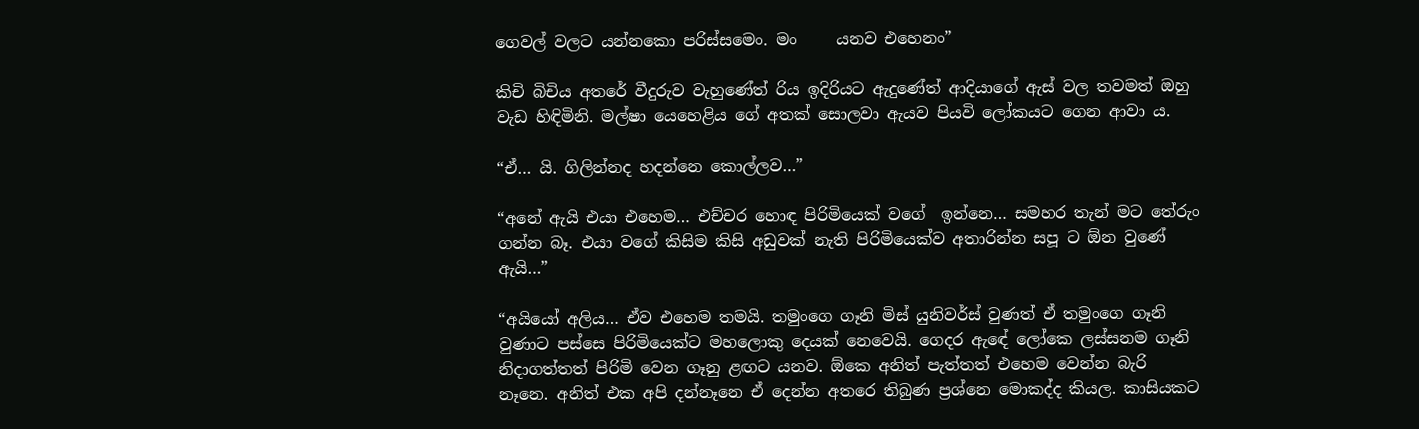ගෙවල් වලට යන්නකො පරිස්සමෙං. මං     යනව එහෙනං”

කිචි බිචිය අතරේ වීදුරුව වැහුණේත් රිය ඉදිරියට ඇදුණේත් ආදියාගේ ඇස් වල තවමත් ඔහු වැඩ හිඳිමිනි. මල්ෂා යෙහෙළිය ගේ අතක් සොලවා ඇයව පියවි ලෝකයට ගෙන ආවා ය.

“ඒ… යි. ගිලින්නද හදන්නෙ කොල්ලව…”

“අනේ ඇයි එයා එහෙම… එච්චර හොඳ පිරිමියෙක් වගේ  ඉන්නෙ… සමහර තැන් මට තේරුං ගන්න බෑ. එයා වගේ කිසිම කිසි අඩුවක් නැති පිරිමියෙක්ව අතාරින්න සපූ ට ඕන වුණේ ඇයි…”

“අයියෝ අලිය… ඒව එහෙම තමයි. තමුංගෙ ගෑනි මිස් යුනිවර්ස් වුණත් ඒ තමුංගෙ ගෑනි වුණාට පස්සෙ පිරිමියෙක්ට මහලොකු දෙයක් නෙවෙයි. ගෙදර ඇඳේ ලෝකෙ ලස්සනම ගෑනි නිදාගත්තත් පිරිමි වෙන ගෑනු ළඟට යනව. ඕකෙ අනිත් පැත්තත් එහෙම වෙන්න බැරි  නෑනෙ. අනිත් එක අපි දන්නෑනෙ ඒ දෙන්න අතරෙ තිබුණ ප්‍රශ්නෙ මොකද්ද කියල. කාසියකට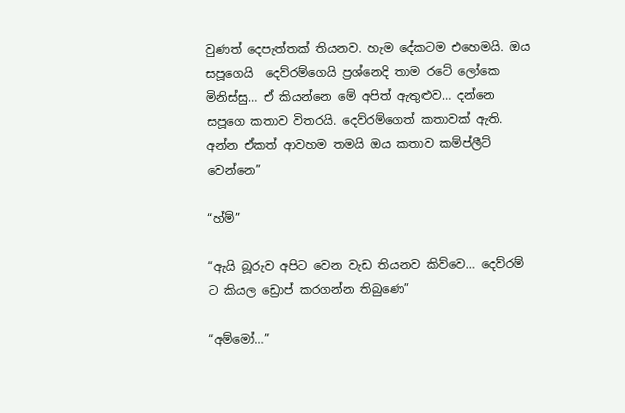වුණත් දෙපැත්තක් තියනව. හැම දේකටම එහෙමයි. ඔය සපූගෙයි  දෙව්රම්ගෙයි ප්‍රශ්නෙදි තාම රටේ ලෝකෙ මිනිස්සු… ඒ කියන්නෙ මේ අපිත් ඇතුළුව… දන්නෙ සපූගෙ කතාව විතරයි. දෙව්රම්ගෙත් කතාවක් ඇති. අන්න ඒකත් ආවහම තමයි ඔය කතාව කම්ප්ලීට් වෙන්නෙ”

“හ්ම්”

“ඇයි බූරුව අපිට වෙන වැඩ තියනව කිව්වෙ… දෙව්රම් ට කියල ඩ්‍රොප් කරගන්න තිබුණෙ”

“අම්මෝ…”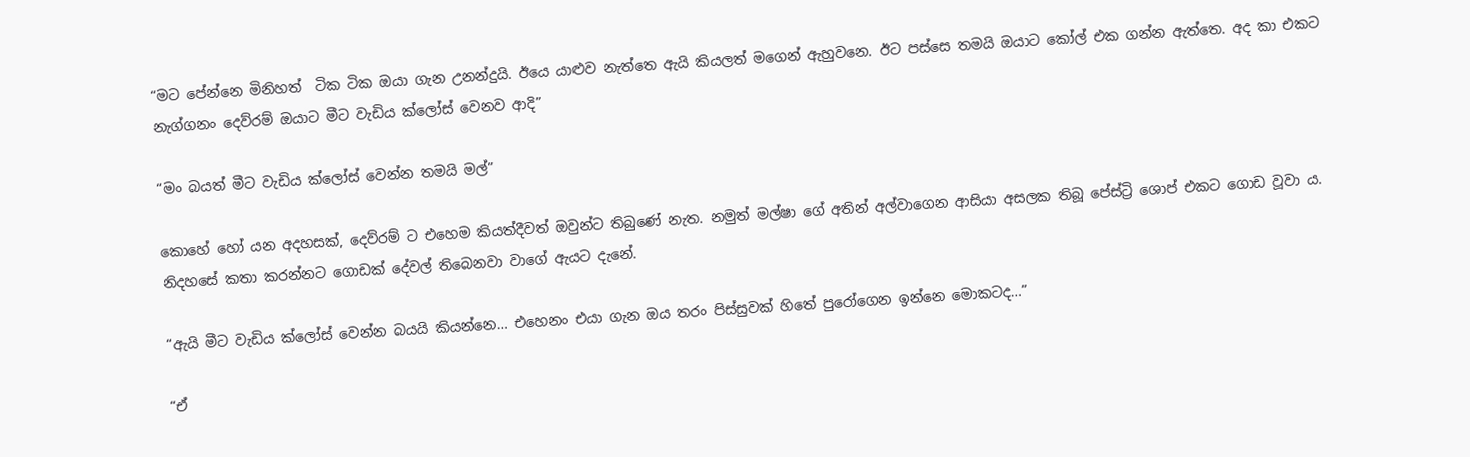“මට පේන්නෙ මිනිහත්  ටික ටික ඔයා ගැන උනන්දුයි. ඊයෙ යාළුව නැත්තෙ ඇයි කියලත් මගෙන් ඇහුවනෙ. ඊට පස්සෙ තමයි ඔයාට කෝල් එක ගන්න ඇත්තෙ. අද කා එකට නැග්ගනං දෙව්රම් ඔයාට මීට වැඩිය ක්ලෝස් වෙනව ආදි”

“මං බයත් මීට වැඩිය ක්ලෝස් වෙන්න තමයි මල්”

කොහේ හෝ යන අදහසක්, දෙව්රම් ට එහෙම කියත්දීවත් ඔවුන්ට තිබුණේ නැත. නමුත් මල්ෂා ගේ අතින් අල්වාගෙන ආසියා අසලක තිබූ පේස්ට්‍රි ශොප් එකට ගොඩ වූවා ය. නිදහසේ කතා කරන්නට ගොඩක් දේවල් තිබෙනවා වාගේ ඇයට දැනේ.

“ඇයි මීට වැඩිය ක්ලෝස් වෙන්න බයයි කියන්නෙ… එහෙනං එයා ගැන ඔය තරං පිස්සුවක් හිතේ පුරෝගෙන ඉන්නෙ මොකටද…”

“ඒ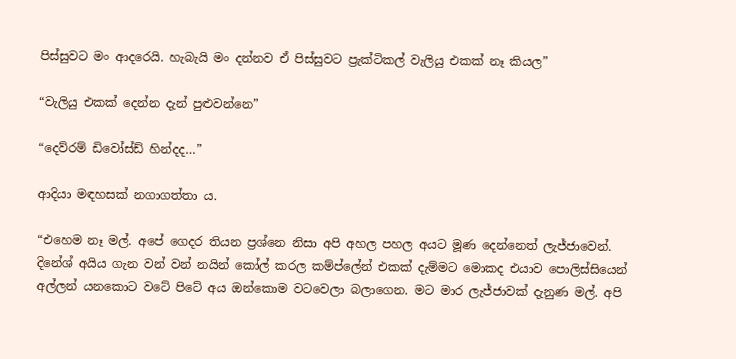පිස්සුවට මං ආදරෙයි. හැබැයි මං දන්නව ඒ පිස්සුවට ප්‍රැක්ටිකල් වැලියු එකක් නෑ කියල”

“වැලියු එකක් දෙන්න දැන් පුළුවන්නෙ”

“දෙව්රම් ඩිවෝස්ඩ් හින්දද…”

ආදියා මඳහසක් නගාගත්තා ය.

“එහෙම නෑ මල්. අපේ ගෙදර තියන ප්‍රශ්නෙ නිසා අපි අහල පහල අයට මූණ දෙන්නෙත් ලැජ්ජාවෙන්. දිනේශ් අයිය ගැන වන් වන් නයින් කෝල් කරල කම්ප්ලේන් එකක් දැම්මට මොකද එයාව පොලිස්සියෙන්  අල්ලන් යනකොට වටේ පිටේ අය ඔන්කොම වටවෙලා බලාගෙන. මට මාර ලැජ්ජාවක් දැනුණ මල්. අපි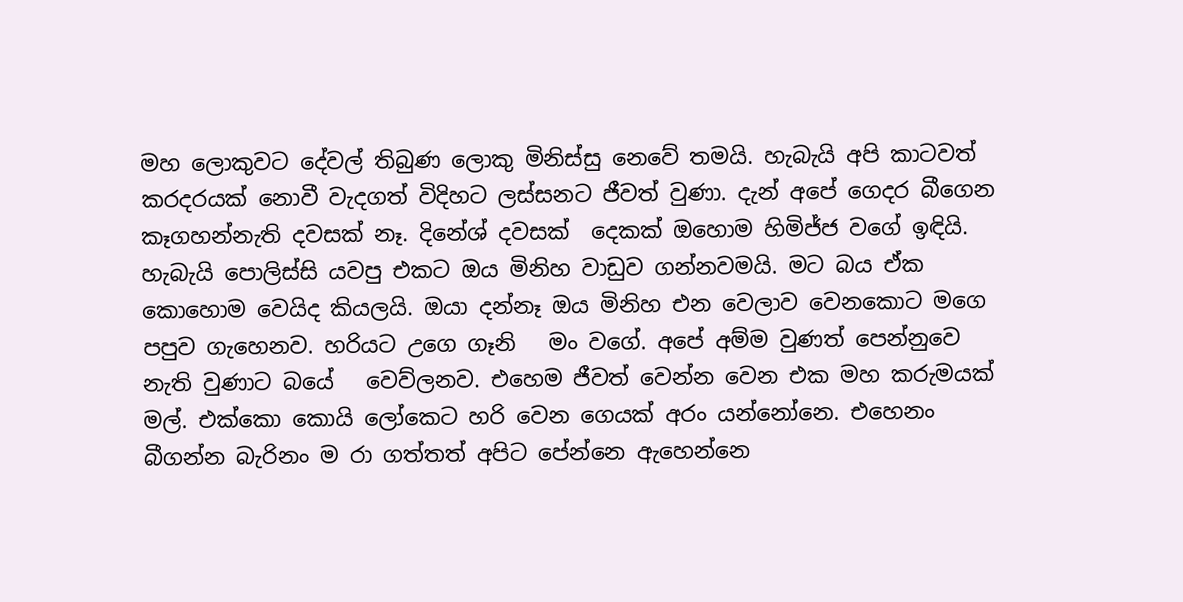මහ ලොකුවට දේවල් තිබුණ ලොකු මිනිස්සු නෙවේ තමයි. හැබැයි අපි කාටවත් කරදරයක් නොවී වැදගත් විදිහට ලස්සනට ජීවත් වුණා. දැන් අපේ ගෙදර බීගෙන කෑගහන්නැති දවසක් නෑ. දිනේශ් දවසක්  දෙකක් ඔහොම හිමිජ්ජ වගේ ඉඳියි. හැබැයි පොලිස්සි යවපු එකට ඔය මිනිහ වාඩුව ගන්නවමයි. මට බය ඒක කොහොම වෙයිද කියලයි. ඔයා දන්නෑ ඔය මිනිහ එන වෙලාව වෙනකොට මගෙ පපුව ගැහෙනව. හරියට උගෙ ගෑනි   මං වගේ. අපේ අම්ම වුණත් පෙන්නුවෙ නැති වුණාට බයේ   වෙව්ලනව. එහෙම ජීවත් වෙන්න වෙන එක මහ කරුමයක් මල්. එක්කො කොයි ලෝකෙට හරි වෙන ගෙයක් අරං යන්නෝනෙ. එහෙනං බීගන්න බැරිනං ම රා ගත්තත් අපිට පේන්නෙ ඇහෙන්නෙ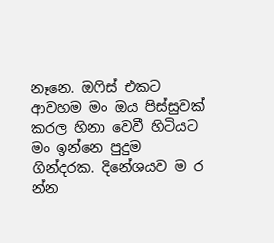නෑනෙ. ඔෆිස් එකට ආවහම මං ඔය පිස්සුවක් කරල හිනා වෙවී හිටියට මං ඉන්නෙ පුදුම ගින්දරක. දිනේශයව ම ර න්න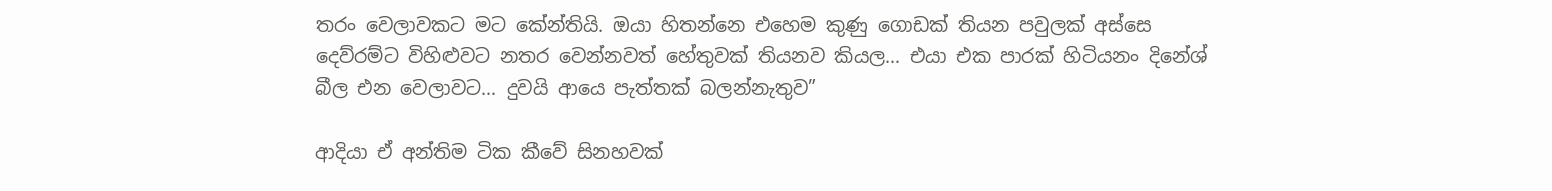තරං වෙලාවකට මට කේන්තියි. ඔයා හිතන්නෙ එහෙම කුණු ගොඩක් තියන පවුලක් අස්සෙ දෙව්රම්ට විහිළුවට නතර වෙන්නවත් හේතුවක් තියනව කියල… එයා එක පාරක් හිටියනං දිනේශ් බීල එන වෙලාවට… දුවයි ආයෙ පැත්තක් බලන්නැතුව”

ආදියා ඒ අන්තිම ටික කීවේ සිනහවක්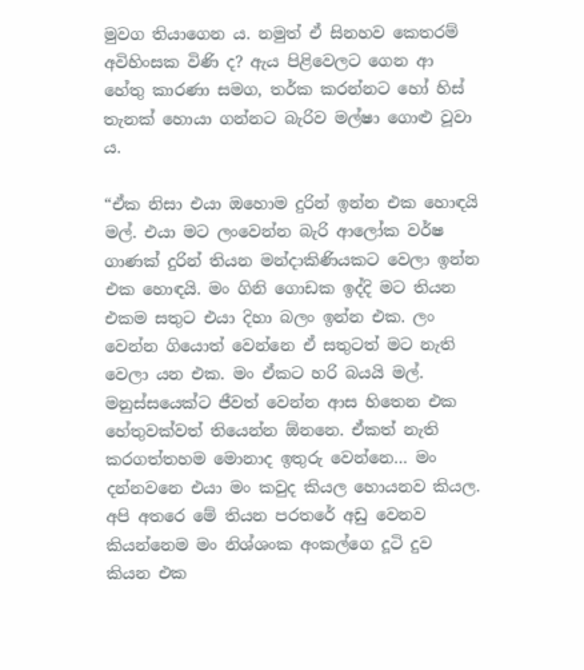මුවග තියාගෙන ය. නමුත් ඒ සිනහව කෙතරම් අවිහිංසක විණි ද? ඇය පිළිවෙලට ගෙන ආ හේතු කාරණා සමග, තර්ක කරන්නට හෝ හිස් තැනක් හොයා ගන්නට බැරිව මල්ෂා ගොළු වූවා ය.

“ඒක නිසා එයා ඔහොම දුරින් ඉන්න එක හොඳයි මල්. එයා මට ලංවෙන්න බැරි ආලෝක වර්ෂ ගාණක් දුරින් තියන මන්දාකිණියකට වෙලා ඉන්න එක හොඳයි. මං ගිනි ගොඩක ඉද්දි මට තියන එකම සතුට එයා දිහා බලං ඉන්න එක. ලං වෙන්න ගියොත් වෙන්නෙ ඒ සතුටත් මට නැති වෙලා යන එක. මං ඒකට හරි බයයි මල්. මනුස්සයෙක්ට ජීවත් වෙන්න ආස හිතෙන එක හේතුවක්වත් තියෙන්න ඕනනෙ. ඒකත් නැති කරගත්තහම මොනාද ඉතුරු වෙන්නෙ… මං දන්නවනෙ එයා මං කවුද කියල හොයනව කියල. අපි අතරෙ මේ තියන පරතරේ අඩු වෙනව කියන්නෙම මං නිශ්ශංක අංකල්ගෙ දූටි දුව කියන එක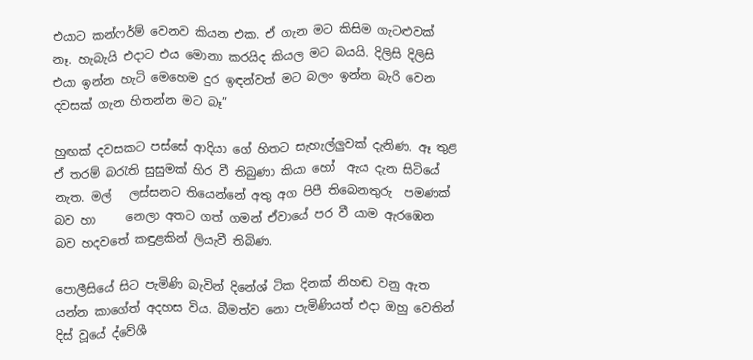එයාට කන්ෆර්ම් වෙනව කියන එක. ඒ ගැන මට කිසිම ගැටළුවක් නෑ. හැබැයි එදාට එය මොනා කරයිද කියල මට බයයි. දිලිසි දිලිසි එයා ඉන්න හැටි මෙහෙම දුර ඉඳන්වත් මට බලං ඉන්න බැරි වෙන දවසක් ගැන හිතන්න මට බෑ”

හුඟක් දවසකට පස්සේ ආදියා ගේ හිතට සැහැල්ලුවක් දැනිණ. ඈ තුළ ඒ තරම් බරැති සුසුමක් හිර වී තිබුණා කියා හෝ  ඇය දැන සිටියේ නැත. මල්   ලස්සනට තියෙන්නේ අතු අග පිපී තිබෙනතුරු  පමණක් බව හා     නෙලා අතට ගත් ගමන් ඒවායේ පර වී යාම ඇරඹෙන බව හදවතේ කඳුළකින් ලියැවී තිබිණ.

පොලීසියේ සිට පැමිණි බැවින් දිනේශ් ටික දිනක් නිහඬ වනු ඇත යන්න කාගේත් අදහස විය. බීමත්ව නො පැමිණියත් එදා ඔහු වෙතින් දිස් වූයේ ද්වේශී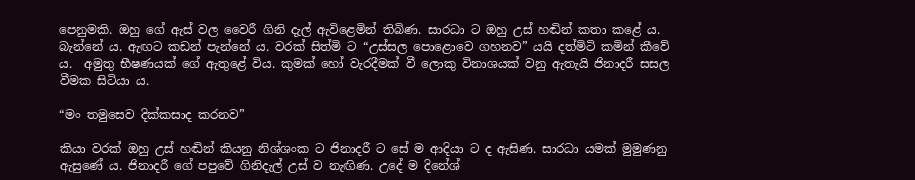පෙනුමකි. ඔහු ගේ ඇස් වල වෛරී ගිනි දැල් ඇවිළෙමින් තිබිණ. සාරධා ට ඔහු උස් හඬින් කතා කළේ ය. බැන්නේ ය. ඇඟට කඩන් පැන්නේ ය. වරක් සිත්මි ට “උස්සල පොළොවෙ ගහනව” යයි දත්මිටි කමින් කීවේ ය.  අමුතු භීෂණයක් ගේ ඇතුළේ විය. කුමක් හෝ වැරදීමක් වී ලොකු විනාශයක් වනු ඇතැයි ජිනාදරී සසල වීමක සිටියා ය.

“මං තමුසෙව දික්කසාද කරනව”

කියා වරක් ඔහු උස් හඬින් කියනු නිශ්ශංක ට ජිනාදරී ට සේ ම ආදියා ට ද ඇසිණ. සාරධා යමක් මුමුණනු ඇසුණේ ය. ජිනාදරී ගේ පපුවේ ගිනිදැල් උස් ව නැඟිණ. උදේ ම දිනේශ්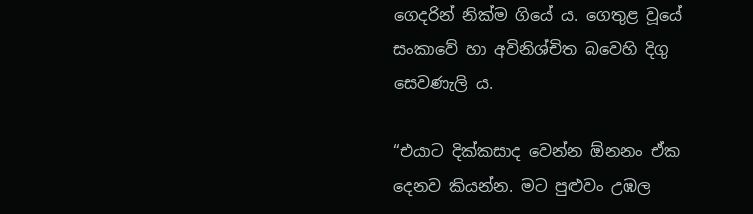ගෙදරින් නික්ම ගියේ ය. ගෙතුළ වූයේ සංකාවේ හා අවිනිශ්චිත බවෙහි දිගු සෙවණැලි ය.

“එයාට දික්කසාද වෙන්න ඕනනං ඒක දෙනව කියන්න. මට පුළුවං උඹල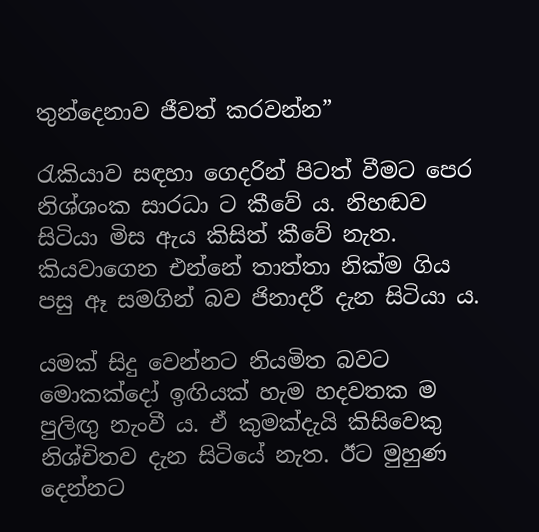තුන්දෙනාව ජීවත් කරවන්න”

රැකියාව සඳහා ගෙදරින් පිටත් වීමට පෙර නිශ්ශංක සාරධා ට කීවේ ය. නිහඬව සිටියා මිස ඇය කිසිත් කීවේ නැත. කියවාගෙන එන්නේ තාත්තා නික්ම ගිය පසු ඈ සමගින් බව ජිනාදරී දැන සිටියා ය.

යමක් සිදු වෙන්නට නියමිත බවට මොකක්දෝ ඉඟියක් හැම හදවතක ම පුලිඟු නැංවී ය. ඒ කුමක්දැයි කිසිවෙකු නිශ්චිතව දැන සිටියේ නැත. ඊට මුහුණ දෙන්නට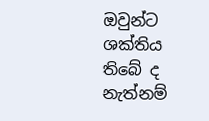ඔවුන්ට ශක්තිය තිබේ ද නැත්නම්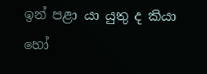ඉන් පළා යා යුතු ද කියා හෝ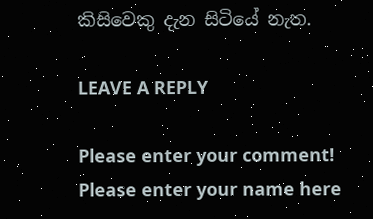කිසිවෙකු දැන සිටියේ නැත.

LEAVE A REPLY

Please enter your comment!
Please enter your name here